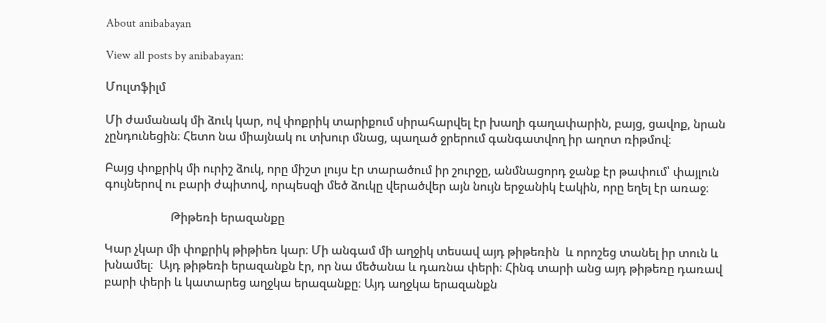About anibabayan

View all posts by anibabayan:

Մուլտֆիլմ

Մի ժամանակ մի ձուկ կար, ով փոքրիկ տարիքում սիրահարվել էր խաղի գաղափարին, բայց, ցավոք, նրան չընդունեցին։ Հետո նա միայնակ ու տխուր մնաց, պաղած ջրերում գանգատվող իր աղոտ ռիթմով։

Բայց փոքրիկ մի ուրիշ ձուկ, որը միշտ լույս էր տարածում իր շուրջը, անմնացորդ ջանք էր թափում՝ փայլուն գույներով ու բարի ժպիտով, որպեսզի մեծ ձուկը վերածվեր այն նույն երջանիկ էակին, որը եղել էր առաջ։

                      Թիթեռի երազանքը

Կար չկար մի փոքրիկ թիթիեռ կար։ Մի անգամ մի աղջիկ տեսավ այդ թիթեռին  և որոշեց տանել իր տուն և խնամել։  Այդ թիթեռի երազանքն էր, որ նա մեծանա և դառնա փերի։ Հինգ տարի անց այդ թիթեռը դառավ բարի փերի և կատարեց աղջկա երազանքը։ Այդ աղջկա երազանքն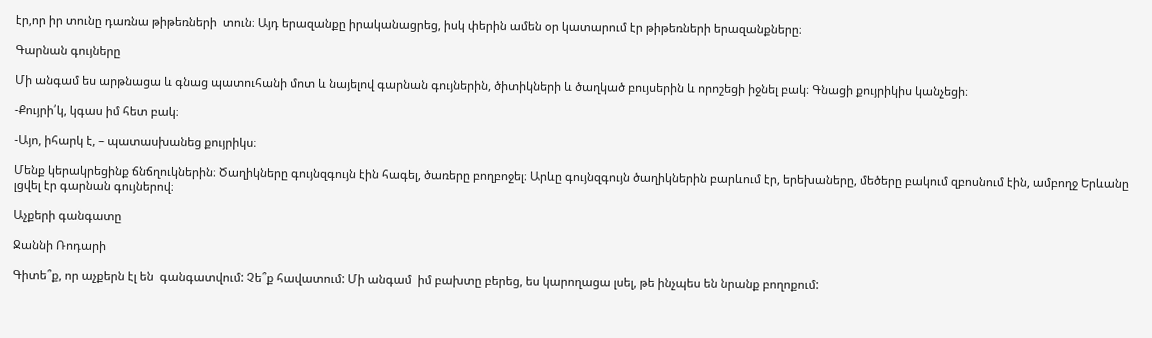էր,որ իր տունը դառնա թիթեռների  տուն։ Այդ երազանքը իրականացրեց, իսկ փերին ամեն օր կատարում էր թիթեռների երազանքները։

Գարնան գույները

Մի անգամ ես արթնացա և գնաց պատուհանի մոտ և նայելով գարնան գույներին, ծիտիկների և ծաղկած բույսերին և որոշեցի իջնել բակ։ Գնացի քույրիկիս կանչեցի։

-Քույրի՛կ, կգաս իմ հետ բակ։

-Այո, իհարկ է, – պատասխանեց քույրիկս։

Մենք կերակրեցինք ճնճղուկներին։ Ծաղիկները գույնզգույն էին հագել, ծառերը բողբոջել։ Արևը գույնզգույն ծաղիկներին բարևում էր, երեխաները, մեծերը բակում զբոսնում էին, ամբողջ Երևանը լցվել էր գարնան գույներով։

Աչքերի գանգատը

Ջաննի Ռոդարի

Գիտե՞ք, որ աչքերն էլ են  գանգատվում: Չե՞ք հավատում: Մի անգամ  իմ բախտը բերեց, ես կարողացա լսել, թե ինչպես են նրանք բողոքում: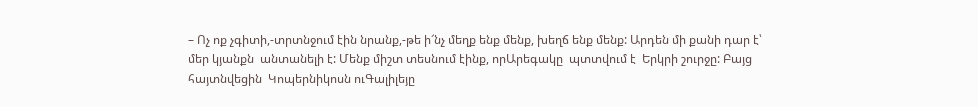– Ոչ ոք չգիտի,-տրտնջում էին նրանք,-թե ի՜նչ մեղք ենք մենք, խեղճ ենք մենք: Արդեն մի քանի դար է՝ մեր կյանքն  անտանելի է: Մենք միշտ տեսնում էինք, որԱրեգակը  պտտվում է  Երկրի շուրջը: Բայց  հայտնվեցին  Կոպերնիկոսն ուԳալիլեյը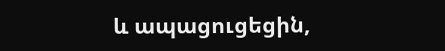և ապացուցեցին,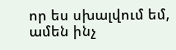որ ես սխալվում եմ, ամեն ինչ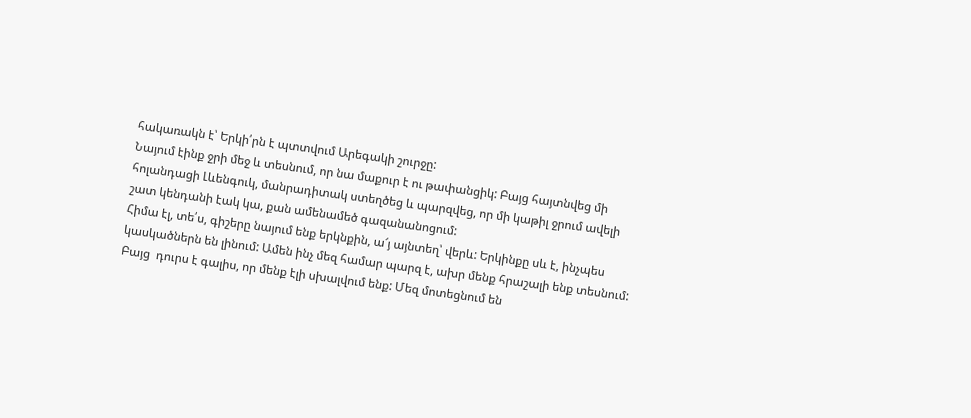հակառակն է՝ Երկի՛րն է պտտվում Արեգակի շուրջը:
Նայում էինք ջրի մեջ և տեսնում, որ նա մաքուր է ու թափանցիկ: Բայց հայտնվեց մի հոլանդացի Լևենգուկ, մանրադիտակ ստեղծեց և պարզվեց, որ մի կաթիլ ջրում ավելի շատ կենդանի էակ կա, քան ամենամեծ գազանանոցում:
Հիմա էլ, տե՛ս, գիշերը նայում ենք երկնքին, ա՜յ այնտեղ՝ վերև: Երկինքը սև է, ինչպես կասկածներն են լինում: Ամեն ինչ մեզ համար պարզ է, ախր մենք հրաշալի ենք տեսնում: Բայց  դուրս է գալիս, որ մենք էլի սխալվում ենք: Մեզ մոտեցնում են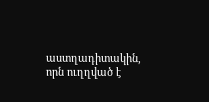աստղադիտակին, որն ուղղված է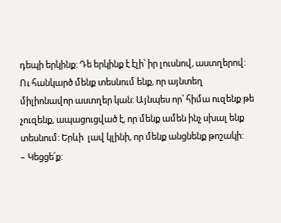դեպի երկինք: Դե երկինք է էլի՝ իր լուսնով, աստղերով: Ու հանկարծ մենք տեսնում ենք, որ այնտեղ միլիոնավոր աստղեր կան: Այնպես որ՝ հիմա ուզենք թե չուզենք, ապացուցված է, որ մենք ամեն ինչ սխալ ենք տեսնում: Երևի  լավ կլինի, որ մենք անցնենք թոշակի:
– Կեցցե՛ք: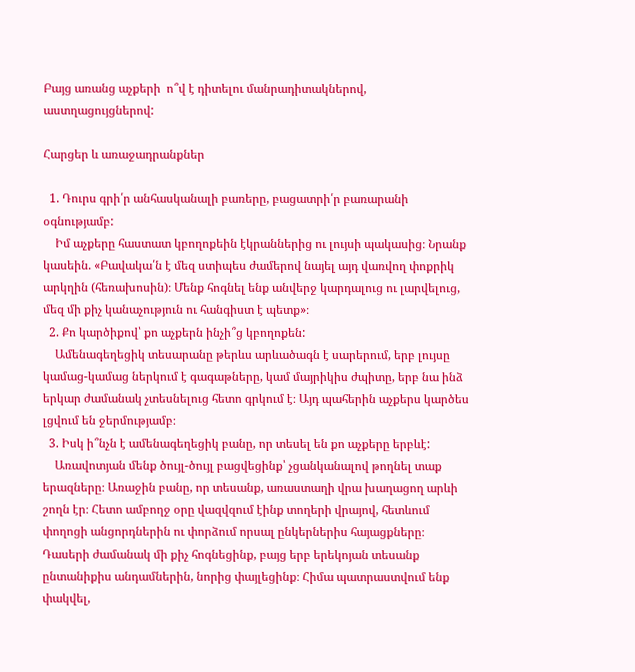Բայց առանց աչքերի  ո՞վ է դիտելու մանրադիտակներով, աստղացույցներով:

Հարցեր և առաջադրանքներ

  1. Դուրս գրի՛ր անհասկանալի բառերը, բացատրի՛ր բառարանի օգնությամբ:
    Իմ աչքերը հաստատ կբողոքեին էկրաններից ու լույսի պակասից։ Նրանք կասեին. «Բավակա՛ն է մեզ ստիպես ժամերով նայել այդ վառվող փոքրիկ արկղին (հեռախոսին)։ Մենք հոգնել ենք անվերջ կարդալուց ու լարվելուց, մեզ մի քիչ կանաչություն ու հանգիստ է պետք»։
  2. Քո կարծիքով՝ քո աչքերն ինչի՞ց կբողոքեն:
    Ամենագեղեցիկ տեսարանը թերևս արևածագն է սարերում, երբ լույսը կամաց-կամաց ներկում է գագաթները, կամ մայրիկիս ժպիտը, երբ նա ինձ երկար ժամանակ չտեսնելուց հետո գրկում է։ Այդ պահերին աչքերս կարծես լցվում են ջերմությամբ։
  3. Իսկ ի՞նչն է ամենագեղեցիկ բանը, որ տեսել են քո աչքերը երբևէ:
    Առավոտյան մենք ծույլ-ծույլ բացվեցինք՝ չցանկանալով թողնել տաք երազները։ Առաջին բանը, որ տեսանք, առաստաղի վրա խաղացող արևի շողն էր։ Հետո ամբողջ օրը վազվզում էինք տողերի վրայով, հետևում փողոցի անցորդներին ու փորձում որսալ ընկերներիս հայացքները։ Դասերի ժամանակ մի քիչ հոգնեցինք, բայց երբ երեկոյան տեսանք ընտանիքիս անդամներին, նորից փայլեցինք։ Հիմա պատրաստվում ենք փակվել,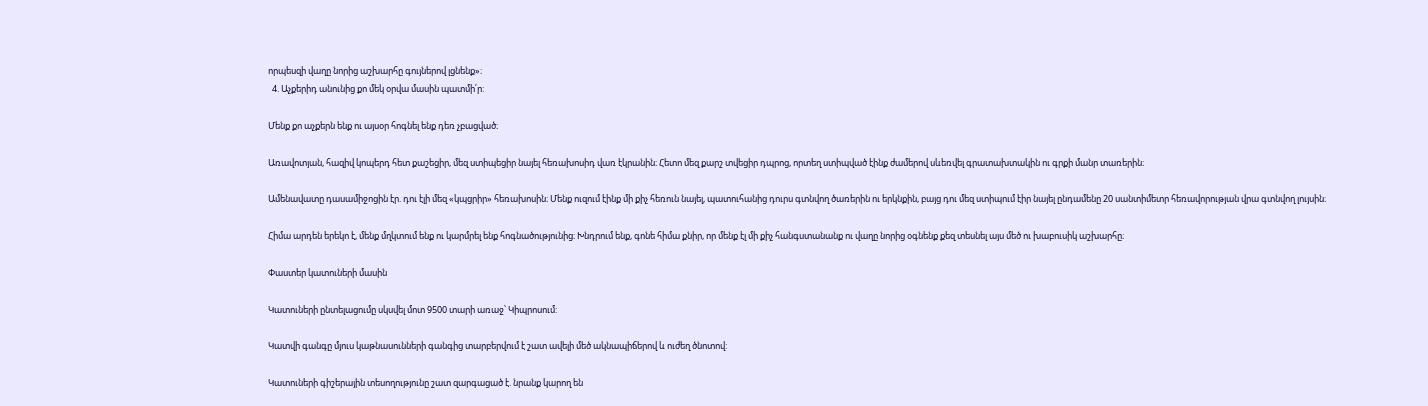որպեսզի վաղը նորից աշխարհը գույներով լցնենք»։
  4. Աչքերիդ անունից քո մեկ օրվա մասին պատմի՛ր:

Մենք քո աչքերն ենք ու այսօր հոգնել ենք դեռ չբացված։

Առավոտյան, հազիվ կոպերդ հետ քաշեցիր, մեզ ստիպեցիր նայել հեռախոսիդ վառ էկրանին։ Հետո մեզ քարշ տվեցիր դպրոց, որտեղ ստիպված էինք ժամերով սևեռվել գրատախտակին ու գրքի մանր տառերին։

Ամենավատը դասամիջոցին էր. դու էլի մեզ «կպցրիր» հեռախոսին։ Մենք ուզում էինք մի քիչ հեռուն նայել, պատուհանից դուրս գտնվող ծառերին ու երկնքին, բայց դու մեզ ստիպում էիր նայել ընդամենը 20 սանտիմետր հեռավորության վրա գտնվող լույսին։

Հիմա արդեն երեկո է, մենք մղկտում ենք ու կարմրել ենք հոգնածությունից։ Խնդրում ենք, գոնե հիմա քնիր, որ մենք էլ մի քիչ հանգստանանք ու վաղը նորից օգնենք քեզ տեսնել այս մեծ ու խաբուսիկ աշխարհը։

Փաստեր կատուների մասին

Կատուների ընտելացումը սկսվել մոտ 9500 տարի առաջ՝ Կիպրոսում:

Կատվի գանգը մյուս կաթնասունների գանգից տարբերվում է շատ ավելի մեծ ակնապիճերով և ուժեղ ծնոտով:

Կատուների գիշերային տեսողությունը շատ զարգացած է. նրանք կարող են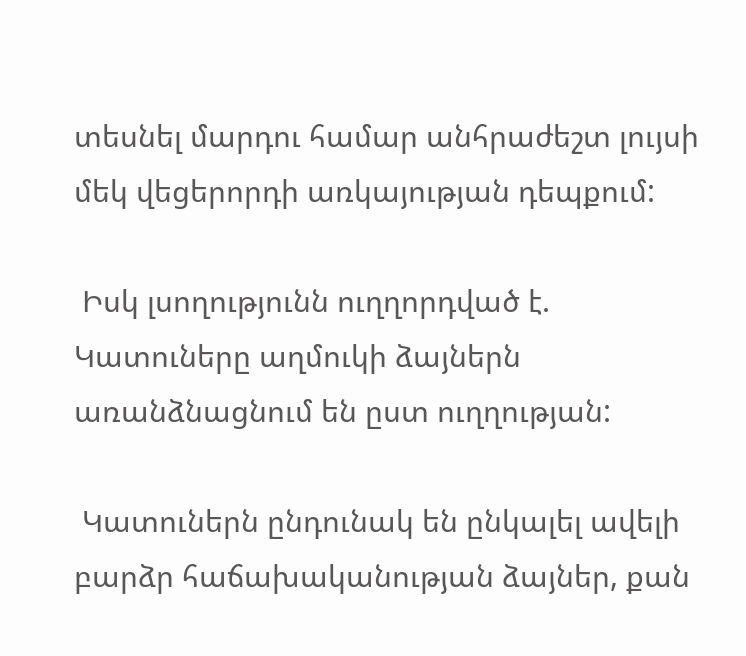տեսնել մարդու համար անհրաժեշտ լույսի մեկ վեցերորդի առկայության դեպքում:

 Իսկ լսողությունն ուղղորդված է. Կատուները աղմուկի ձայներն առանձնացնում են ըստ ուղղության:

 Կատուներն ընդունակ են ընկալել ավելի բարձր հաճախականության ձայներ, քան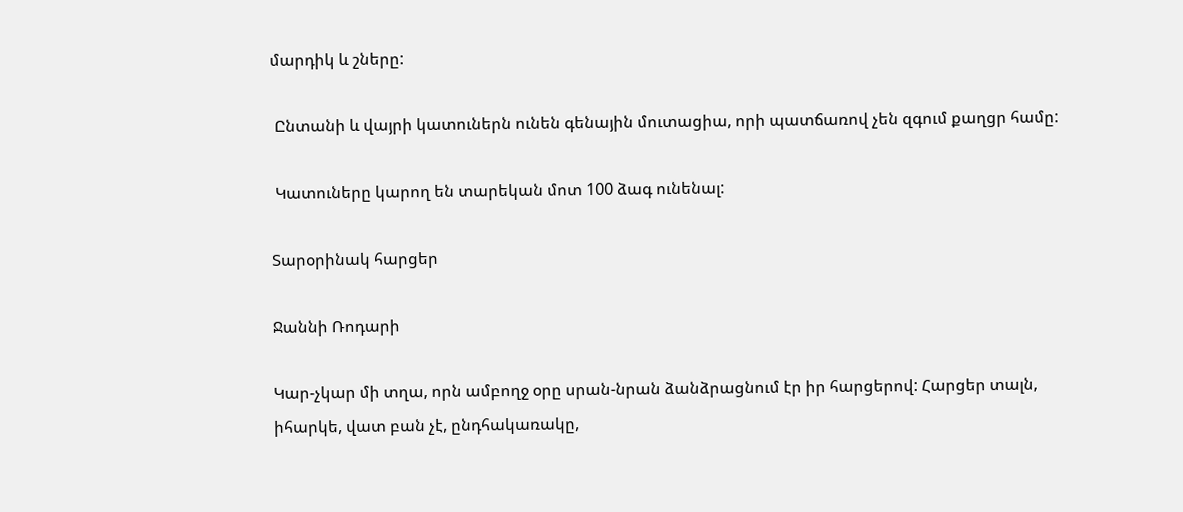մարդիկ և շները:

 Ընտանի և վայրի կատուներն ունեն գենային մուտացիա, որի պատճառով չեն զգում քաղցր համը:

 Կատուները կարող են տարեկան մոտ 100 ձագ ունենալ:

Տարօրինակ հարցեր

Ջաննի Ռոդարի

Կար-չկար մի տղա, որն ամբողջ օրը սրան-նրան ձանձրացնում էր իր հարցերով: Հարցեր տալն, իհարկե, վատ բան չէ, ընդհակառակը,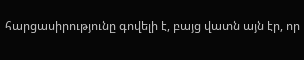հարցասիրությունը գովելի է, բայց վատն այն էր, որ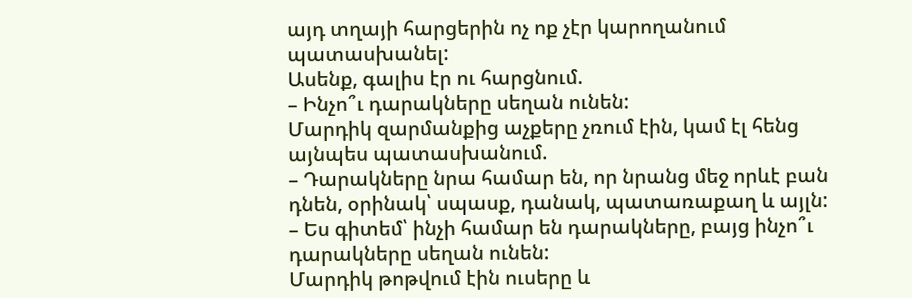այդ տղայի հարցերին ոչ ոք չէր կարողանում պատասխանել:
Ասենք, գալիս էր ու հարցնում.
– Ինչո՞ւ դարակները սեղան ունեն:
Մարդիկ զարմանքից աչքերը չռում էին, կամ էլ հենց այնպես պատասխանում.
– Դարակները նրա համար են, որ նրանց մեջ որևէ բան դնեն, օրինակ՝ սպասք, դանակ, պատառաքաղ և այլն:
– Ես գիտեմ՝ ինչի համար են դարակները, բայց ինչո՞ւ դարակները սեղան ունեն:
Մարդիկ թոթվում էին ուսերը և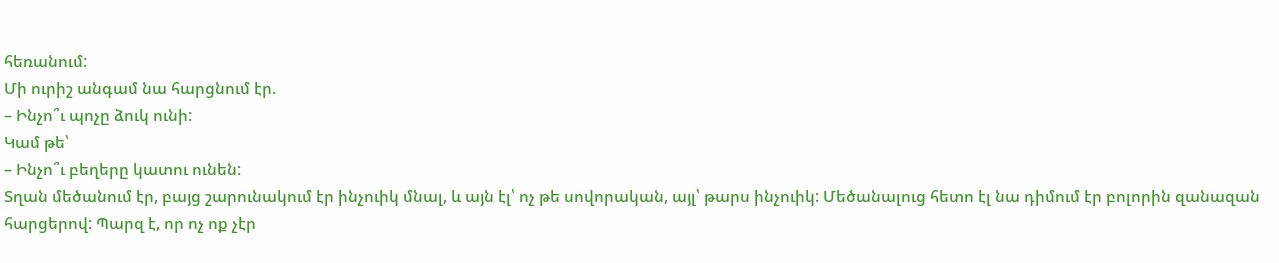հեռանում:
Մի ուրիշ անգամ նա հարցնում էր.
– Ինչո՞ւ պոչը ձուկ ունի:
Կամ թե՝
– Ինչո՞ւ բեղերը կատու ունեն:
Տղան մեծանում էր, բայց շարունակում էր ինչուիկ մնալ, և այն էլ՝ ոչ թե սովորական, այլ՝ թարս ինչուիկ: Մեծանալուց հետո էլ նա դիմում էր բոլորին զանազան հարցերով: Պարզ է, որ ոչ ոք չէր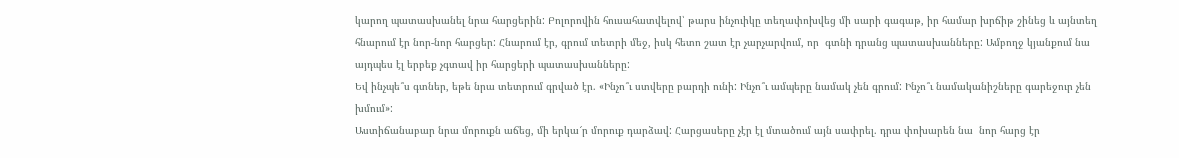կարող պատասխանել նրա հարցերին: Բոլորովին հուսահատվելով՝ թարս ինչուիկը տեղափոխվեց մի սարի գագաթ, իր համար խրճիթ շինեց և այնտեղ հնարում էր նոր-նոր հարցեր: Հնարում էր, գրում տետրի մեջ, իսկ հետո շատ էր չարչարվում, որ  գտնի դրանց պատասխանները: Ամբողջ կյանքում նա այդպես էլ երբեք չգտավ իր հարցերի պատասխանները:
Եվ ինչպե՞ս գտներ, եթե նրա տետրում գրված էր. «Ինչո՞ւ ստվերը բարդի ունի: Ինչո՞ւ ամպերը նամակ չեն գրում: Ինչո՞ւ նամականիշները գարեջուր չեն խմում»:
Աստիճանաբար նրա մորուքն աճեց, մի երկա՜ր մորուք դարձավ: Հարցասերը չէր էլ մտածում այն սափրել. դրա փոխարեն նա  նոր հարց էր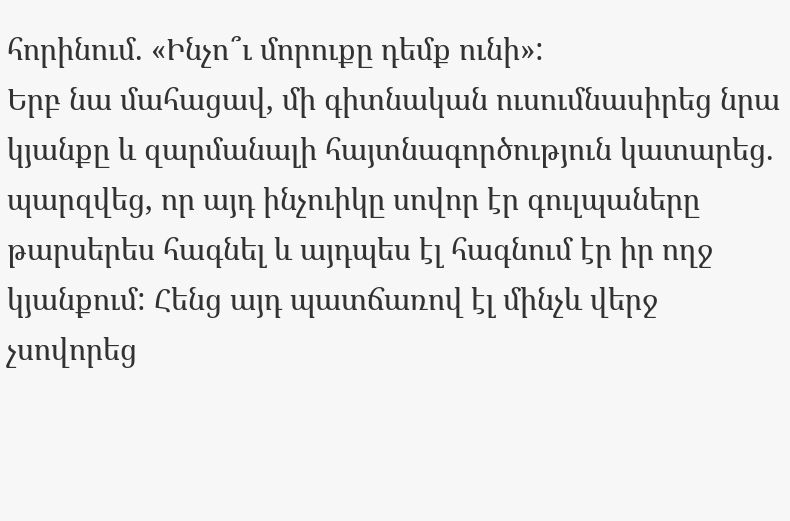հորինում. «Ինչո՞ւ մորուքը դեմք ունի»:
Երբ նա մահացավ, մի գիտնական ուսումնասիրեց նրա կյանքը և զարմանալի հայտնագործություն կատարեց. պարզվեց, որ այդ ինչուիկը սովոր էր գուլպաները թարսերես հագնել և այդպես էլ հագնում էր իր ողջ կյանքում: Հենց այդ պատճառով էլ մինչև վերջ չսովորեց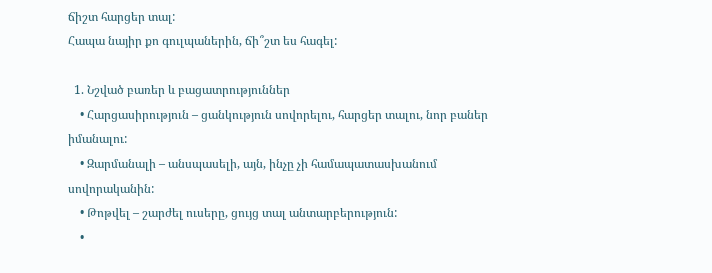ճիշտ հարցեր տալ:
Հապա նայիր քո գուլպաներին, ճի՞շտ ես հագել:

  1. Նշված բառեր և բացատրություններ
    • Հարցասիրություն – ցանկություն սովորելու, հարցեր տալու, նոր բաներ իմանալու:
    • Զարմանալի – անսպասելի, այն, ինչը չի համապատասխանում սովորականին:
    • Թոթվել – շարժել ուսերը, ցույց տալ անտարբերություն:
    •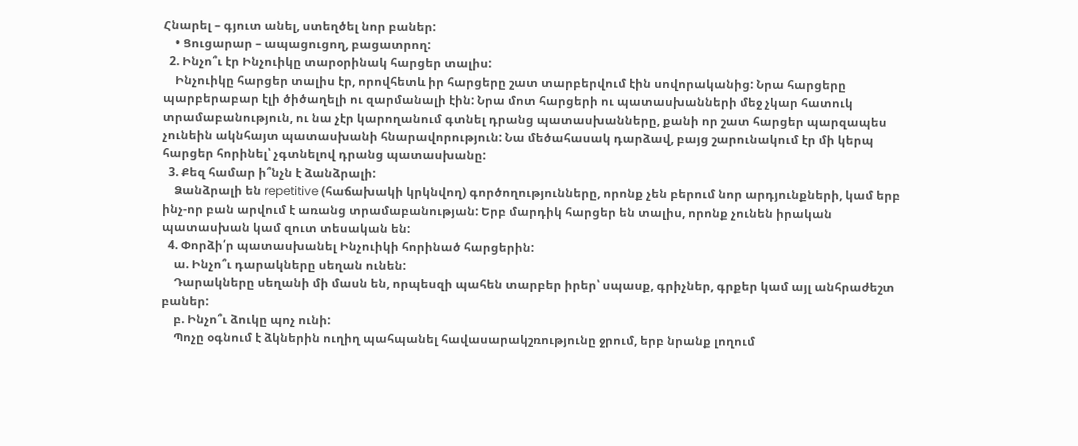Հնարել – գյուտ անել, ստեղծել նոր բաներ:
    • Ցուցարար – ապացուցող, բացատրող:
  2. Ինչո՞ւ էր Ինչուիկը տարօրինակ հարցեր տալիս:
    Ինչուիկը հարցեր տալիս էր, որովհետև իր հարցերը շատ տարբերվում էին սովորականից: Նրա հարցերը պարբերաբար էլի ծիծաղելի ու զարմանալի էին: Նրա մոտ հարցերի ու պատասխանների մեջ չկար հատուկ տրամաբանություն, ու նա չէր կարողանում գտնել դրանց պատասխանները, քանի որ շատ հարցեր պարզապես չունեին ակնհայտ պատասխանի հնարավորություն: Նա մեծահասակ դարձավ, բայց շարունակում էր մի կերպ հարցեր հորինել՝ չգտնելով դրանց պատասխանը:
  3. Քեզ համար ի՞նչն է ձանձրալի:
    Ձանձրալի են repetitive (հաճախակի կրկնվող) գործողությունները, որոնք չեն բերում նոր արդյունքների, կամ երբ ինչ-որ բան արվում է առանց տրամաբանության: Երբ մարդիկ հարցեր են տալիս, որոնք չունեն իրական պատասխան կամ զուտ տեսական են:
  4. Փորձի՛ր պատասխանել Ինչուիկի հորինած հարցերին:
    ա. Ինչո՞ւ դարակները սեղան ունեն:
    Դարակները սեղանի մի մասն են, որպեսզի պահեն տարբեր իրեր՝ սպասք, գրիչներ, գրքեր կամ այլ անհրաժեշտ բաներ:
    բ. Ինչո՞ւ ձուկը պոչ ունի:
    Պոչը օգնում է ձկներին ուղիղ պահպանել հավասարակշռությունը ջրում, երբ նրանք լողում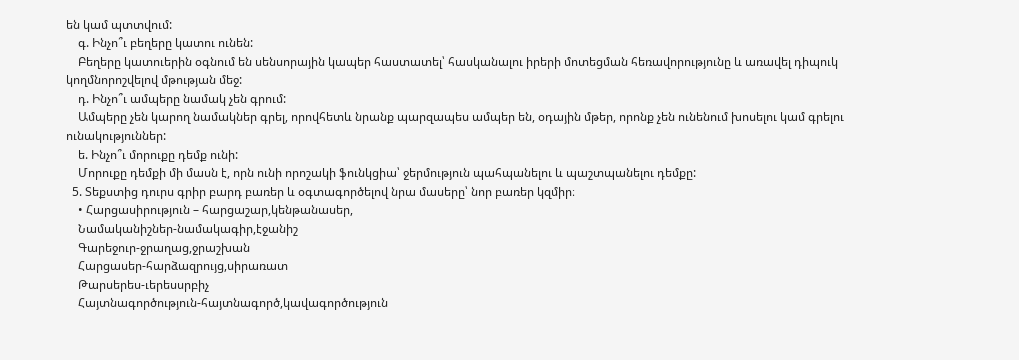են կամ պտտվում:
    գ. Ինչո՞ւ բեղերը կատու ունեն:
    Բեղերը կատուերին օգնում են սենսորային կապեր հաստատել՝ հասկանալու իրերի մոտեցման հեռավորությունը և առավել դիպուկ կողմնորոշվելով մթության մեջ:
    դ. Ինչո՞ւ ամպերը նամակ չեն գրում:
    Ամպերը չեն կարող նամակներ գրել, որովհետև նրանք պարզապես ամպեր են, օդային մթեր, որոնք չեն ունենում խոսելու կամ գրելու ունակություններ:
    ե. Ինչո՞ւ մորուքը դեմք ունի:
    Մորուքը դեմքի մի մասն է, որն ունի որոշակի ֆունկցիա՝ ջերմություն պահպանելու և պաշտպանելու դեմքը:
  5. Տեքստից դուրս գրիր բարդ բառեր և օգտագործելով նրա մասերը՝ նոր բառեր կզմիր։
    • Հարցասիրություն – հարցաշար,կենթանասեր,
    Նամականիշներ-նամակագիր,էջանիշ
    Գարեջուր-ջրաղաց,ջրաշխան
    Հարցասեր-հարձազրույց,սիրառատ
    Թարսերես-ւերեսսրբիչ
    Հայտնագործություն-հայտնագործ,կավագործություն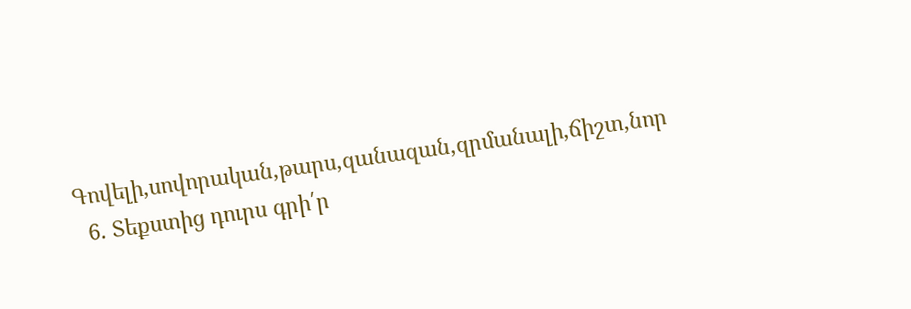Գովելի,սովորական,թարս,զանազան,զրմանալի,ճիշտ,նոր
  6. Տեքստից դուրս գրի՛ր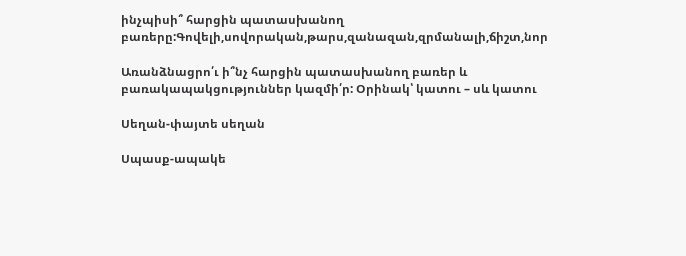ինչպիսի՞ հարցին պատասխանող բառերը:Գովելի,սովորական,թարս,զանազան,զրմանալի,ճիշտ,նոր

Առանձնացրո՛ւ ի՞նչ հարցին պատասխանող բառեր և բառակապակցություններ կազմի՛ր: Օրինակ՝ կատու – սև կատու

Սեղան-փայտե սեղան

Սպասք-ապակե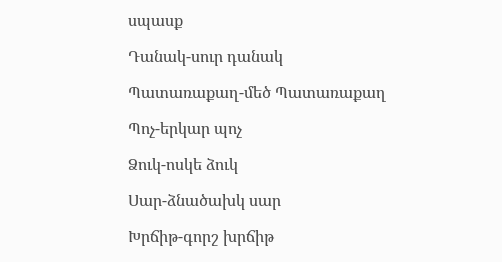սպասք

Դանակ-սուր դանակ

Պատառաքաղ-մեծ Պատառաքաղ

Պոչ-երկար պոչ

Ձուկ-ոսկե ձուկ

Սար-ձնածախկ սար

Խրճիթ-գորշ խրճիթ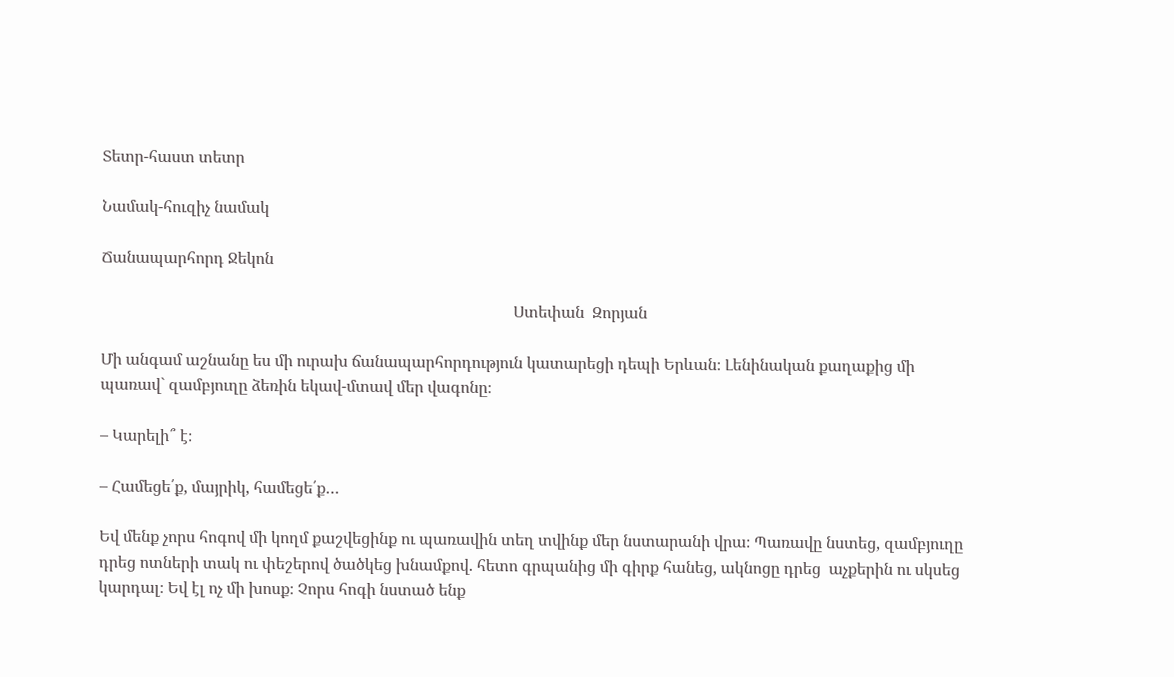Տետր-հաստ տետր

Նամակ-հուզիչ նամակ

Ճանապարհորդ Ջեկոն

                                                                                                       Ստեփան  Զորյան

Մի անգամ աշնանը ես մի ուրախ ճանապարհորդություն կատարեցի դեպի Երևան։ Լենինական քաղաքից մի պառավ` զամբյուղը ձեռին եկավ-մտավ մեր վագոնը։

– Կարելի՞ է։

– Համեցե՛ք, մայրիկ, համեցե՛ք…

Եվ մենք չորս հոգով մի կողմ քաշվեցինք ու պառավին տեղ տվինք մեր նստարանի վրա։ Պառավը նստեց, զամբյուղը դրեց ոտների տակ ու փեշերով ծածկեց խնամքով. հետո գրպանից մի գիրք հանեց, ակնոցը դրեց  աչքերին ու սկսեց կարդալ։ Եվ էլ ոչ մի խոսք։ Չորս հոգի նստած ենք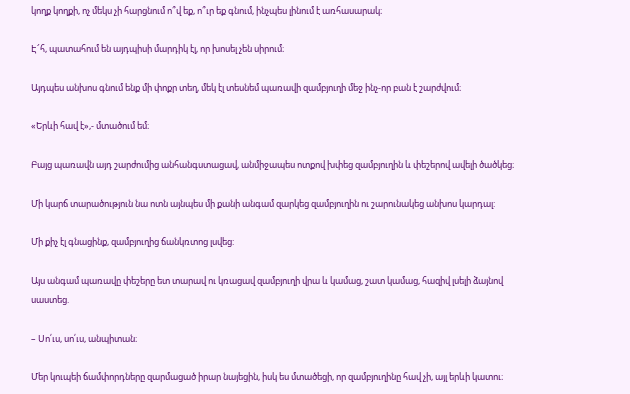կողք կողքի, ոչ մեկս չի հարցնում ո՞վ եք, ո՞ւր եք գնում, ինչպես լինում է առհասարակ։

Է՜հ, պատահում են այդպիսի մարդիկ էլ, որ խոսել չեն սիրում։

Այդպես անխոս գնում ենք մի փոքր տեղ, մեկ էլ տեսնեմ պառավի զամբյուղի մեջ ինչ-որ բան է շարժվում։

«Երևի հավ է»,- մտածում եմ։

Բայց պառավն այդ շարժումից անհանգստացավ, անմիջապես ոտքով խփեց զամբյուղին և փեշերով ավելի ծածկեց։

Մի կարճ տարածություն նա ոտն այնպես մի քանի անգամ զարկեց զամբյուղին ու շարունակեց անխոս կարդալ:

Մի քիչ էլ գնացինք, զամբյուղից ճանկռտոց լսվեց:

Այս անգամ պառավը փեշերը ետ տարավ ու կռացավ զամբյուղի վրա և կամաց, շատ կամաց, հազիվ լսելի ձայնով սաստեց.

– Սո՛ւս, սո՛ւս, անպիտան։

Մեր կուպեի ճամփորդները զարմացած իրար նայեցին, իսկ ես մտածեցի, որ զամբյուղինը հավ չի, այլ երևի կատու։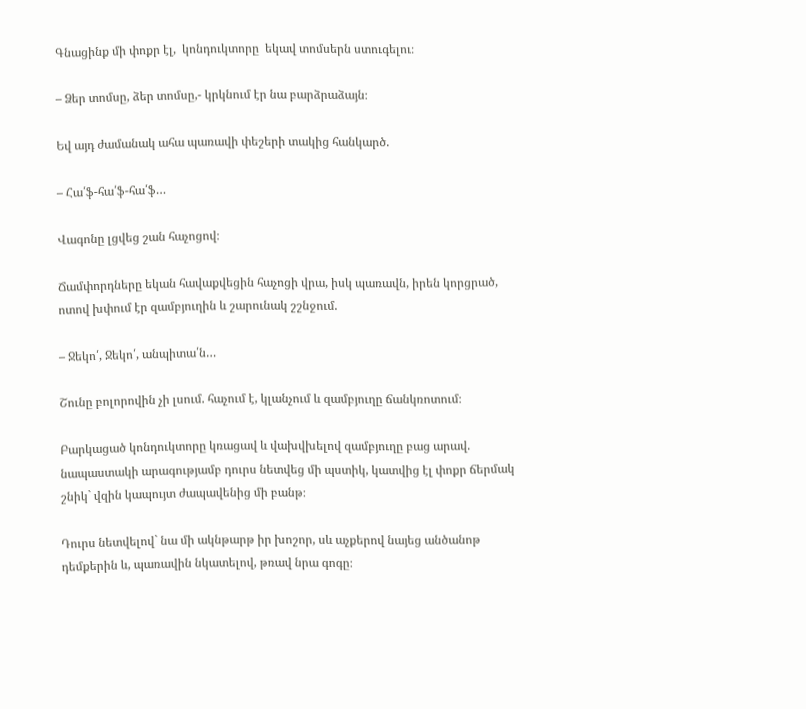Գնացինք մի փոքր էլ,  կոնդուկտորը  եկավ տոմսերն ստուգելու։

– Ձեր տոմսը, ձեր տոմսը,- կրկնում էր նա բարձրաձայն։

Եվ այդ ժամանակ ահա պառավի փեշերի տակից հանկարծ.

– Հա՛ֆ-հա՛ֆ-հա՛ֆ…

Վագոնը լցվեց շան հաչոցով։

Ճամփորդները եկան հավաքվեցին հաչոցի վրա, իսկ պառավն, իրեն կորցրած, ոտով խփում էր զամբյուղին և շարունակ շշնջում.

– Ջեկո՛, Ջեկո՛, անպիտա՛ն…

Շունը բոլորովին չի լսում. հաչում է, կլանչում և զամբյուղը ճանկռոտում։

Բարկացած կոնդուկտորը կռացավ և վախվխելով զամբյուղը բաց արավ. նապաստակի արագությամբ դուրս նետվեց մի պստիկ, կատվից էլ փոքր ճերմակ շնիկ` վզին կապույտ ժապավենից մի բանթ։

Դուրս նետվելով` նա մի ակնթարթ իր խոշոր, սև աչքերով նայեց անծանոթ դեմքերին և, պառավին նկատելով, թռավ նրա գոգը։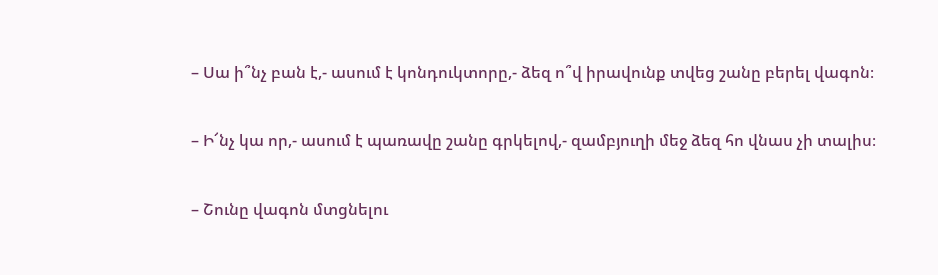– Սա ի՞նչ բան է,- ասում է կոնդուկտորը,- ձեզ ո՞վ իրավունք տվեց շանը բերել վագոն։

– Ի՜նչ կա որ,- ասում է պառավը շանը գրկելով,- զամբյուղի մեջ ձեզ հո վնաս չի տալիս։

– Շունը վագոն մտցնելու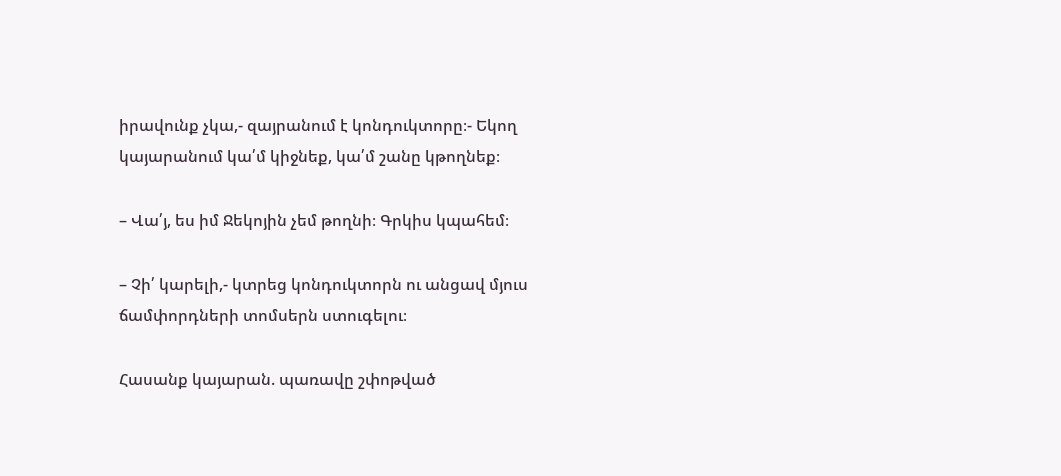իրավունք չկա,- զայրանում է կոնդուկտորը։- Եկող կայարանում կա՛մ կիջնեք, կա՛մ շանը կթողնեք։

– Վա՛յ, ես իմ Ջեկոյին չեմ թողնի։ Գրկիս կպահեմ։

– Չի՛ կարելի,- կտրեց կոնդուկտորն ու անցավ մյուս ճամփորդների տոմսերն ստուգելու։

Հասանք կայարան. պառավը շփոթված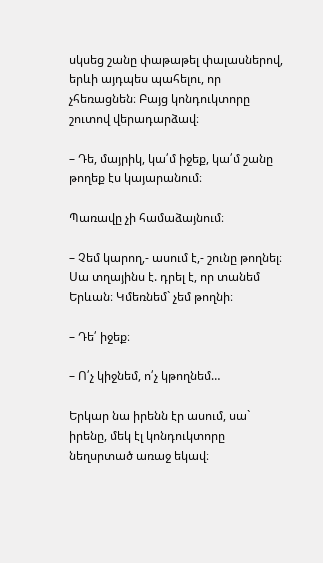սկսեց շանը փաթաթել փալասներով, երևի այդպես պահելու, որ չհեռացնեն։ Բայց կոնդուկտորը շուտով վերադարձավ։

– Դե, մայրիկ, կա՛մ իջեք, կա՛մ շանը թողեք էս կայարանում։

Պառավը չի համաձայնում։

– Չեմ կարող,- ասում է,- շունը թողնել։ Սա տղայինս է. դրել է, որ տանեմ Երևան։ Կմեռնեմ` չեմ թողնի։

– Դե՛ իջեք։

– Ո՛չ կիջնեմ, ո՛չ կթողնեմ…

Երկար նա իրենն էր ասում, սա` իրենը, մեկ էլ կոնդուկտորը նեղսրտած առաջ եկավ։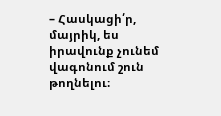– Հասկացի՛ր, մայրիկ, ես իրավունք չունեմ վագոնում շուն թողնելու։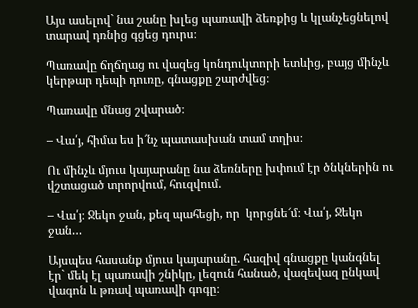Այս ասելով` նա շանը խլեց պառավի ձեռքից և կլանչեցնելով տարավ դռնից գցեց դուրս։

Պառավը ճղճղաց ու վազեց կոնդուկտորի ետևից, բայց մինչև կերթար դեպի դուռը, գնացքը շարժվեց։

Պառավը մնաց շվարած։

– Վա՛յ, հիմա ես ի՜նչ պատասխան տամ տղիս։

Ու մինչև մյուս կայարանը նա ձեռները խփում էր ծնկներին ու վշտացած տրորվում, հուզվում.

– Վա՛յ։ Ջեկո ջան, քեզ պահեցի, որ  կորցնե՜մ։ Վա՛յ, Ջեկո ջան…

Այսպես հասանք մյուս կայարանը. հազիվ գնացքը կանգնել էր` մեկ էլ պառավի շնիկը, լեզուն հանած, վազեվազ ընկավ վագոն և թռավ պառավի գոգը։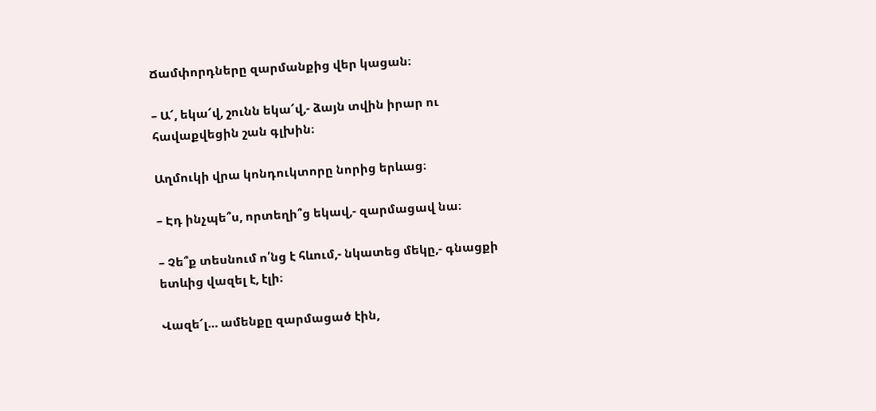Ճամփորդները զարմանքից վեր կացան։

– Ա՜, եկա՜վ, շունն եկա՜վ,- ձայն տվին իրար ու հավաքվեցին շան գլխին։

Աղմուկի վրա կոնդուկտորը նորից երևաց։

– Էդ ինչպե՞ս, որտեղի՞ց եկավ,- զարմացավ նա։

– Չե՞ք տեսնում ո՛նց է հևում,- նկատեց մեկը,- գնացքի ետևից վազել է, էլի։

Վազե՜լ… ամենքը զարմացած էին,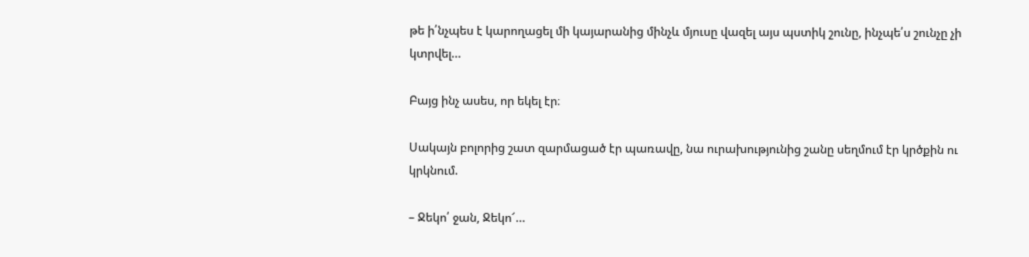թե ի՛նչպես է կարողացել մի կայարանից մինչև մյուսը վազել այս պստիկ շունը, ինչպե՛ս շունչը չի կտրվել…

Բայց ինչ ասես, որ եկել էր։

Սակայն բոլորից շատ զարմացած էր պառավը, նա ուրախությունից շանը սեղմում էր կրծքին ու կրկնում.

– Ջեկո՛ ջան, Ջեկո՜…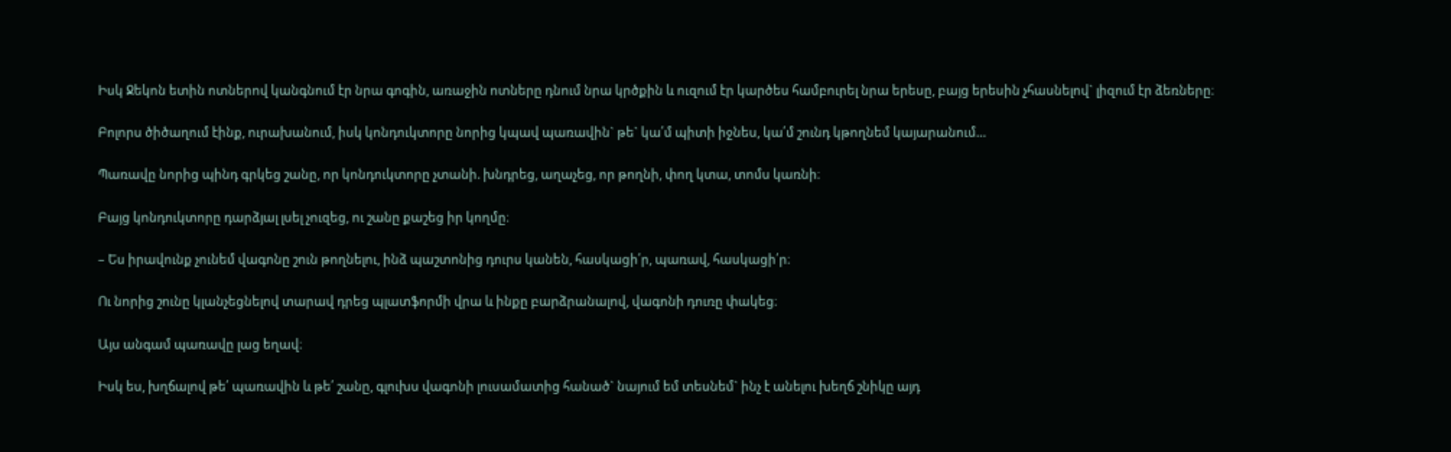Իսկ Ջեկոն ետին ոտներով կանգնում էր նրա գոգին, առաջին ոտները դնում նրա կրծքին և ուզում էր կարծես համբուրել նրա երեսը, բայց երեսին չհասնելով` լիզում էր ձեռները։

Բոլորս ծիծաղում էինք, ուրախանում, իսկ կոնդուկտորը նորից կպավ պառավին` թե` կա՛մ պիտի իջնես, կա՛մ շունդ կթողնեմ կայարանում…

Պառավը նորից պինդ գրկեց շանը, որ կոնդուկտորը չտանի. խնդրեց, աղաչեց, որ թողնի, փող կտա, տոմս կառնի։

Բայց կոնդուկտորը դարձյալ լսել չուզեց, ու շանը քաշեց իր կողմը։

– Ես իրավունք չունեմ վագոնը շուն թողնելու, ինձ պաշտոնից դուրս կանեն, հասկացի՛ր, պառավ, հասկացի՛ր։

Ու նորից շունը կլանչեցնելով տարավ դրեց պլատֆորմի վրա և ինքը բարձրանալով, վագոնի դուռը փակեց։

Այս անգամ պառավը լաց եղավ։

Իսկ ես, խղճալով թե՛ պառավին և թե՛ շանը, գլուխս վագոնի լուսամատից հանած` նայում եմ տեսնեմ` ինչ է անելու խեղճ շնիկը այդ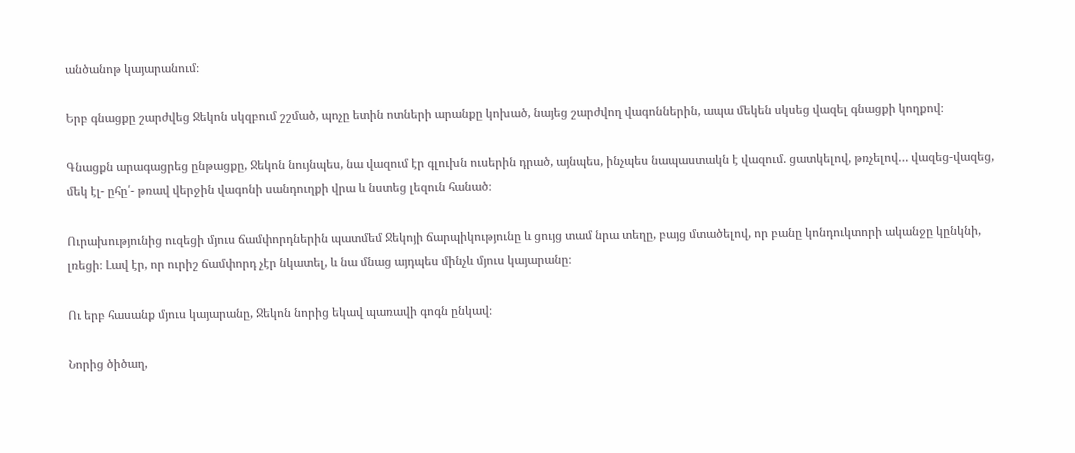անծանոթ կայարանում։

Երբ գնացքը շարժվեց Ջեկոն սկզբում շշմած, պոչը ետին ոտների արանքը կոխած, նայեց շարժվող վագոններին, ապա մեկեն սկսեց վազել գնացքի կողքով։

Գնացքն արագացրեց ընթացքը, Ջեկոն նույնպես, նա վազում էր գլուխն ուսերին դրած, այնպես, ինչպես նապաստակն է վազում. ցատկելով, թռչելով… վազեց-վազեց, մեկ էլ- ըհը՛- թռավ վերջին վագոնի սանդուղքի վրա և նստեց լեզուն հանած։

Ուրախությունից ուզեցի մյուս ճամփորդներին պատմեմ Ջեկոյի ճարպիկությունը և ցույց տամ նրա տեղը, բայց մտածելով, որ բանը կոնդուկտորի ականջը կընկնի, լռեցի։ Լավ էր, որ ուրիշ ճամփորդ չէր նկատել, և նա մնաց այդպես մինչև մյուս կայարանը։

Ու երբ հասանք մյուս կայարանը, Ջեկոն նորից եկավ պառավի գոգն ընկավ։

Նորից ծիծաղ,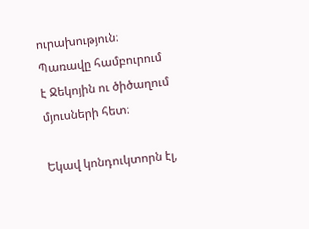ուրախություն։ Պառավը համբուրում է Ջեկոյին ու ծիծաղում մյուսների հետ։

Եկավ կոնդուկտորն էլ,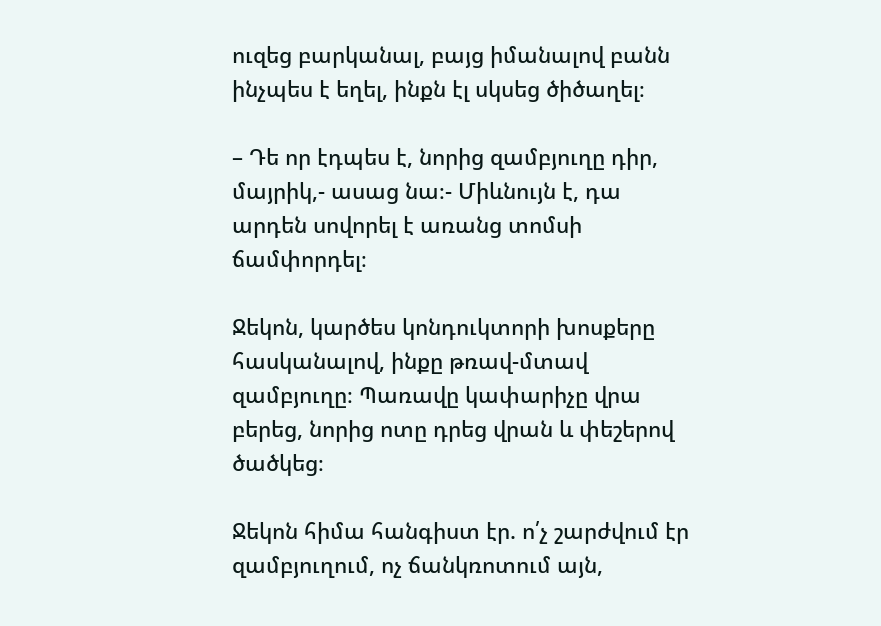ուզեց բարկանալ, բայց իմանալով բանն ինչպես է եղել, ինքն էլ սկսեց ծիծաղել։

– Դե որ էդպես է, նորից զամբյուղը դիր, մայրիկ,- ասաց նա։- Միևնույն է, դա արդեն սովորել է առանց տոմսի ճամփորդել։

Ջեկոն, կարծես կոնդուկտորի խոսքերը հասկանալով, ինքը թռավ-մտավ զամբյուղը։ Պառավը կափարիչը վրա բերեց, նորից ոտը դրեց վրան և փեշերով ծածկեց։

Ջեկոն հիմա հանգիստ էր. ո՛չ շարժվում էր զամբյուղում, ոչ ճանկռոտում այն,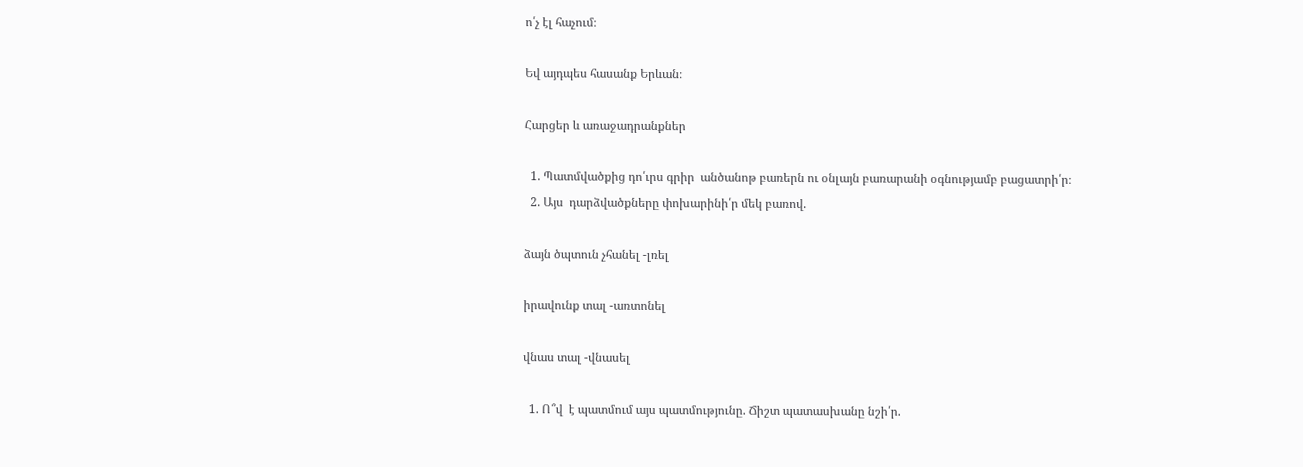ո՛չ էլ հաչում։

Եվ այդպես հասանք Երևան։

Հարցեր և առաջադրանքներ

  1. Պատմվածքից դո՛ւրս գրիր  անծանոթ բառերն ու օնլայն բառարանի օգնությամբ բացատրի՛ր։
  2. Այս  դարձվածքները փոխարինի՛ր մեկ բառով.

ձայն ծպտուն չհանել -լռել

իրավունք տալ -առտոնել

վնաս տալ -վնասել

  1. Ո՞վ  է պատմում այս պատմությունը. Ճիշտ պատասխանը նշի՛ր.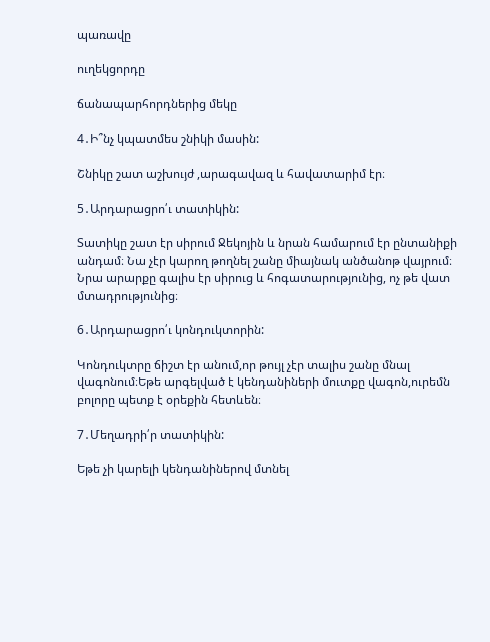պառավը

ուղեկցորդը

ճանապարհորդներից մեկը

4․Ի՞նչ կպատմես շնիկի մասին:

Շնիկը շատ աշխույժ ,արագավազ և հավատարիմ էր։

5․Արդարացրո՛ւ տատիկին:

Տատիկը շատ էր սիրում Ջեկոյին և նրան համարում էր ընտանիքի անդամ։ Նա չէր կարող թողնել շանը միայնակ անծանոթ վայրում։ Նրա արարքը գալիս էր սիրուց և հոգատարությունից, ոչ թե վատ մտադրությունից։

6․Արդարացրո՛ւ կոնդուկտորին:

Կոնդուկտրը ճիշտ էր անում,որ թույլ չէր տալիս շանը մնալ վագոնում։Եթե արգելված է կենդանիների մուտքը վագոն,ուրեմն բոլորը պետք է օրեքին հետևեն։

7․Մեղադրի՛ր տատիկին:

Եթե չի կարելի կենդանիներով մտնել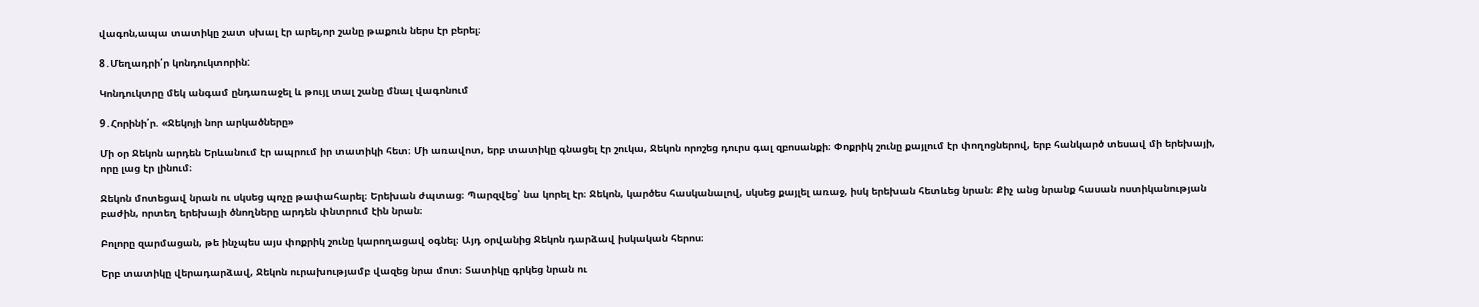վագոն,ապա տատիկը շատ սխալ էր արել,որ շանը թաքուն ներս էր բերել։

8․Մեղադրի՛ր կոնդուկտորին:

Կոնդուկտրը մեկ անգամ ընդառաջել և թույլ տալ շանը մնալ վագոնում

9․Հորինի՛ր. «Ջեկոյի նոր արկածները»

Մի օր Ջեկոն արդեն Երևանում էր ապրում իր տատիկի հետ։ Մի առավոտ, երբ տատիկը գնացել էր շուկա, Ջեկոն որոշեց դուրս գալ զբոսանքի։ Փոքրիկ շունը քայլում էր փողոցներով, երբ հանկարծ տեսավ մի երեխայի, որը լաց էր լինում։

Ջեկոն մոտեցավ նրան ու սկսեց պոչը թափահարել։ Երեխան ժպտաց։ Պարզվեց՝ նա կորել էր։ Ջեկոն, կարծես հասկանալով, սկսեց քայլել առաջ, իսկ երեխան հետևեց նրան։ Քիչ անց նրանք հասան ոստիկանության բաժին, որտեղ երեխայի ծնողները արդեն փնտրում էին նրան։

Բոլորը զարմացան, թե ինչպես այս փոքրիկ շունը կարողացավ օգնել։ Այդ օրվանից Ջեկոն դարձավ իսկական հերոս։

Երբ տատիկը վերադարձավ, Ջեկոն ուրախությամբ վազեց նրա մոտ։ Տատիկը գրկեց նրան ու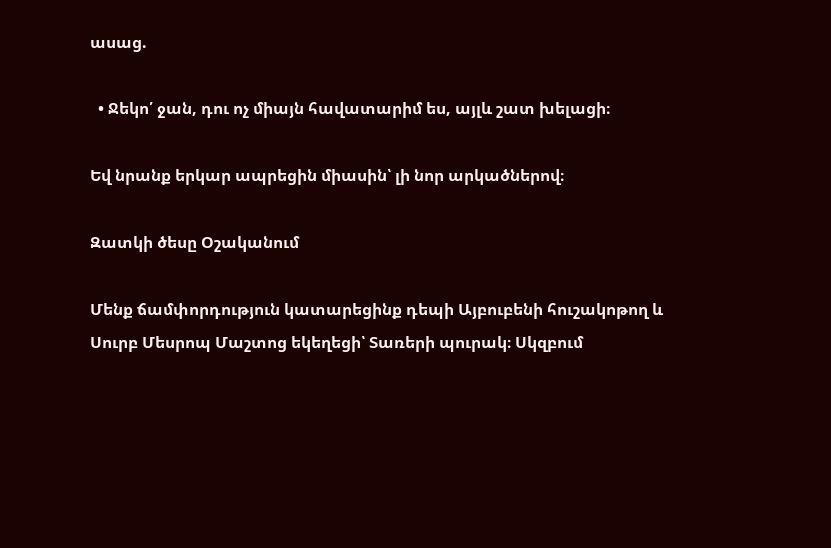ասաց.

  • Ջեկո՛ ջան, դու ոչ միայն հավատարիմ ես, այլև շատ խելացի։

Եվ նրանք երկար ապրեցին միասին՝ լի նոր արկածներով։

Զատկի ծեսը Օշականում

Մենք ճամփորդություն կատարեցինք դեպի Այբուբենի հուշակոթող և Սուրբ Մեսրոպ Մաշտոց եկեղեցի՝ Տառերի պուրակ։ Սկզբում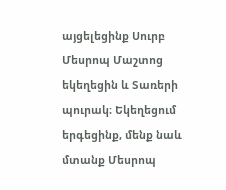այցելեցինք Սուրբ Մեսրոպ Մաշտոց եկեղեցին և Տառերի պուրակ։ Եկեղեցում երգեցինք, մենք նաև մտանք Մեսրոպ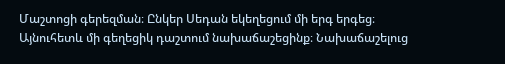Մաշտոցի գերեզման։ Ընկեր Սեդան եկեղեցում մի երգ երգեց։ Այնուհետև մի գեղեցիկ դաշտում նախաճաշեցինք։ Նախաճաշելուց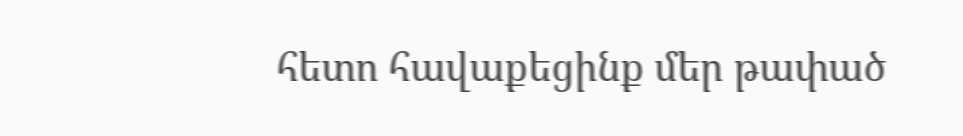հետո հավաքեցինք մեր թափած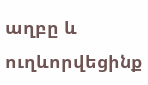աղբը և ուղևորվեցինք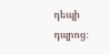դեպի դպրոց։